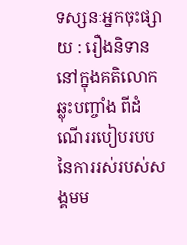ទស្សនៈអ្នកចុះផ្សាយ : រឿងនិទាន នៅក្នុងគតិលោក ឆ្លុះបញ្ចាំង ពីដំណើររបៀបរបប នៃការរស់របស់សង្គមម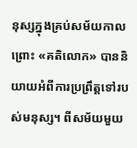នុស្សក្នុងគ្រប់សម័យកាល ព្រោះ «គតិលោក» បាននិយាយអំពីការប្រព្រឹត្ដទៅរបស់មនុស្ស។ ពីសម័យមួយ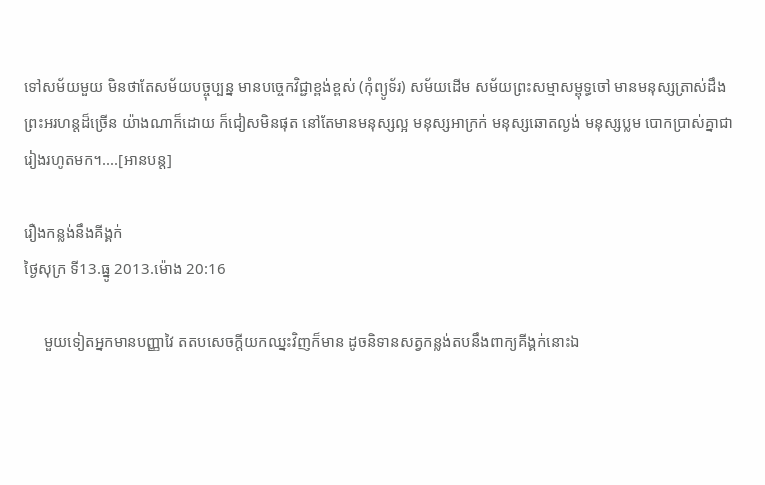ទៅសម័យមួយ មិនថាតែសម័យបច្ចុប្បន្ន មានបច្ចេកវិជ្ជាខ្ពង់ខ្ពស់ (កុំព្យូទ័រ) សម័យដើម សម័យព្រះសម្មាសម្ពុទ្ធចៅ មានមនុស្សត្រាស់ដឹង ព្រះអរហន្ដដ៏ច្រើន យ៉ាងណាក៏ដោយ ក៏ជៀសមិនផុត នៅតែមានមនុស្សល្អ មនុស្សអាក្រក់ មនុស្សឆោតល្ងង់ មនុស្សប្លម បោកប្រាស់គ្នាជារៀងរហូតមក។....[អានបន្ដ]

រឿងកន្លង់នឹងគីង្គក់
ថ្ងៃសុក្រ ទី13.ធ្នូ 2013.ម៉ោង 20:16

     មួយទៀតអ្នកមានបញ្ញាវៃ តតបសេចក្ដីយកឈ្នះវិញក៏មាន ដូចនិទានសត្វកន្លង់តបនឹងពាក្យគីង្គក់នោះឯ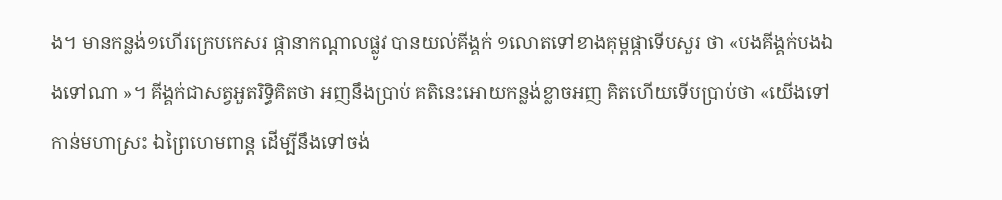ង។ មានកន្លង់១ហើរក្រេបកេសរ ផ្កានាកណ្ដាលផ្លូវ បានយល់គីង្គក់ ១លោតទៅខាងគុម្ពផ្កាទើបសួរ ថា «បងគីង្គក់បងឯងទៅណា »។ គីង្គក់ជាសត្វអួតរិទ្ធិគិតថា អញនឹងប្រាប់ គតិនេះអោយកន្លង់ខ្លាចអញ គិតហើយទើបបា្រប់ថា «យើងទៅកាន់មហាស្រះ ឯព្រៃហេមពាន្ដ ដើម្បីនឹងទៅចង់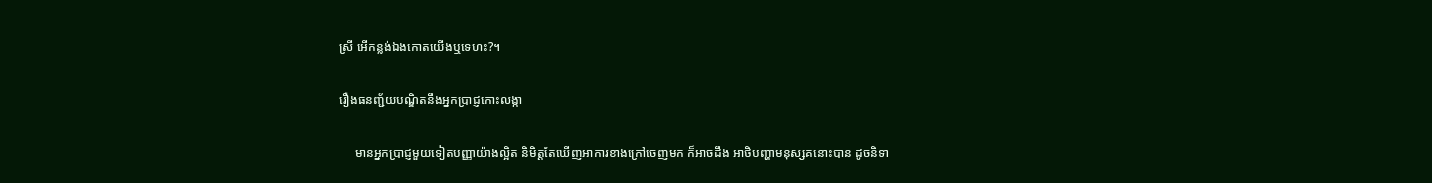ស្រី អើកន្លង់ឯងកោតយើងឬទេហះ?។

រឿងធនញ្ជ័យបណ្ឌិតនឹងអ្នកប្រាជ្ញកោះលង្កា

     មានអ្នកប្រាជ្ញមួយទៀតបញ្ញាយ៉ាងល្អិត និមិត្ដតែឃើញអាការខាងក្រៅចេញមក ក៏អាចដឹង អាថិបញ្ហាមនុស្សគនោះបាន ដូចនិទា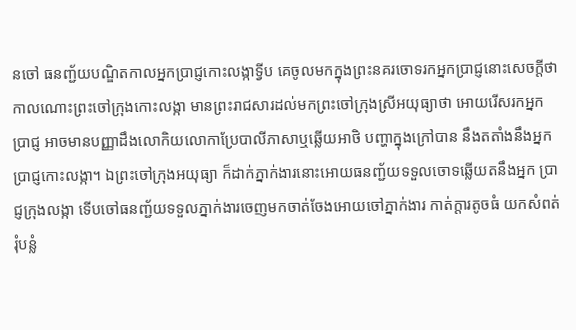នចៅ ធនញ្ជ័យបណ្ឌិតកាលអ្នកប្រាជ្ញកោះលង្កាទ្វីប គេចូលមកក្នុងព្រះនគរចោទរកអ្នកប្រាជ្ញនោះសេចក្ដីថា កាលណោះព្រះចៅក្រុងកោះលង្កា មានព្រះរាជសារដល់មកព្រះចៅក្រុងស្រីអយុធ្យាថា អោយរើសរកអ្នកប្រាជ្ញ អាចមានបញ្ញាដឹងលោកិយលោកាប្រែបាលីភាសាឬឆ្លើយអាថិ បញ្ហាក្នុងក្រៅបាន នឹងតតាំងនឹងអ្នកប្រាជ្ញកោះលង្កា។ ឯព្រះចៅក្រុងអយុធ្យា ក៏ដាក់ភ្នាក់ងារនោះអោយធនញ្ជ័យទទួលចោទឆ្លើយតនឹងអ្នក ប្រាជ្ញក្រុងលង្កា ទើបចៅធនញ្ជ័យទទួលភ្នាក់ងារចេញមកចាត់ចែងអោយចៅភ្នាក់ងារ កាត់ក្ដារតូចធំ យកសំពត់រុំបន្លំ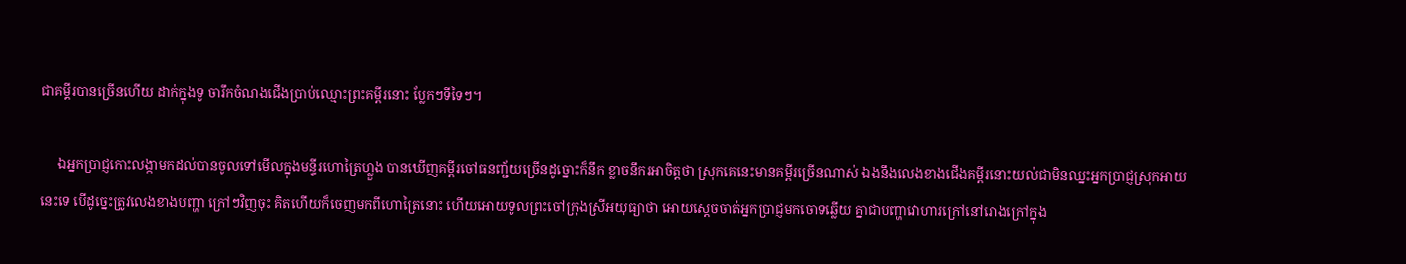ជាគម្គីរបានច្រើនហើយ ដាក់ក្នុងទូ ចារឹកចំណងជើងប្រាប់ឈ្មោះព្រះគម្ពីរនោះ ប្លែកៗទីទៃៗ។

     ឯអ្នកប្រាជ្ញកោះលង្កាមកដល់បានចូលទៅមើលក្នុងមន្ទីរហោត្រៃហ្លួង បានឃើញគម្ពីរចៅធនញ្ជ័យច្រើនដូច្នោះក៏នឹក ខ្លាចនឹករអាចិត្ដថា ស្រុកគេនេះមានគម្ពីរច្រើនណាស់ ឯងនឹងលេងខាងជើងគម្ពីរនោះយល់ជាមិនឈ្នះអ្នកប្រាជ្ញស្រុកអាយនេះទេ បើដូច្នេះត្រូវលេងខាងបញ្ហា ក្រៅៗវិញចុះ គិតហើយក៏ចេញមកពីហោត្រៃនោះ ហើយអោយទូលព្រះចៅក្រុងស្រីអយុធ្យាថា អោយស្ដេចចាត់អ្នកប្រាជ្ញមកចោទឆ្លើយ គ្នាជាបញ្ហាវោហារក្រៅនៅរោងក្រៅក្នុង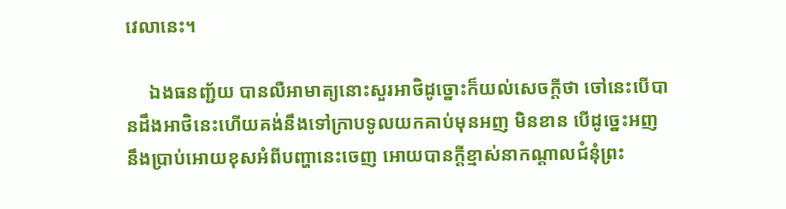វេលានេះ។

     ឯងធនញ្ជ័យ បានលឺអាមាត្យនោះសួរអាថិដូច្នោះក៏យល់សេចក្ដីថា ចៅនេះបើបានដឹងអាថិនេះហើយគង់នឹងទៅក្រាបទូលយកគាប់មុនអញ មិនខាន បើដូចេ្នះអញនឹងប្រាប់អោយខុសអំពីបញ្ហានេះចេញ អោយបានក្ដីខ្មាស់នាកណ្ដាលជំនុំព្រះ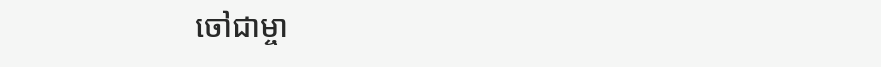ចៅជាម្ចា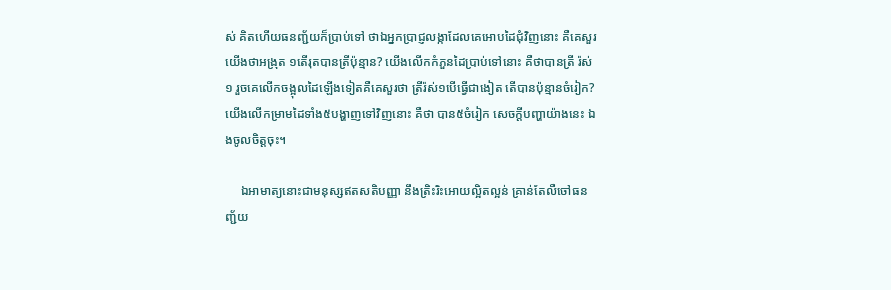ស់ គិតហើយធនញ្ជ័យក៏ប្រាប់ទៅ ថាឯអ្នកប្រាជ្ញលង្កាដែលគេអោបដៃជុំវិញនោះ គឺគេសួរយើងថាអង្រុត ១តើរុតបានត្រីប៉ុន្មាន? យើងលើកកំភួនដៃប្រាប់ទៅនោះ គឺថាបានត្រី រ៉ស់១ រួចគេលើកចង្អុលដៃឡើងទៀតគឺគេសួរថា ត្រីរ៉ស់១បើធ្វើជាងៀត តើបានប៉ុន្មានចំរៀក? យើងលើកម្រាមដៃទាំង៥បង្ហាញទៅវិញនោះ គឺថា បាន៥ចំរៀក សេចក្ដីបញ្ហាយ៉ាងនេះ ឯងចូលចិត្ដចុះ។

     ឯអាមាត្យនោះជាមនុស្សឥតសតិបញ្ញា នឹងត្រិះរិះអោយល្អិតល្អន់ គ្រាន់តែលឺចៅធនញ្ជ័យ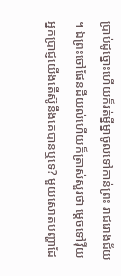ប្រាប់ដូច្នោះហើយក៏រត់ម្នីម្នាចូលទៅកាន់ព្រះ រាជរោងជ័យ។ ឯព្រះចៅផែនដីយល់ហើយក៏ត្រាស់សួរថា ម្ដេចទៅវ៉ីយ អ្នកប្រាជ្ញយើងតើស៊ូនឹងគេបានឬទេ? មួយសោតបញ្ហាដែ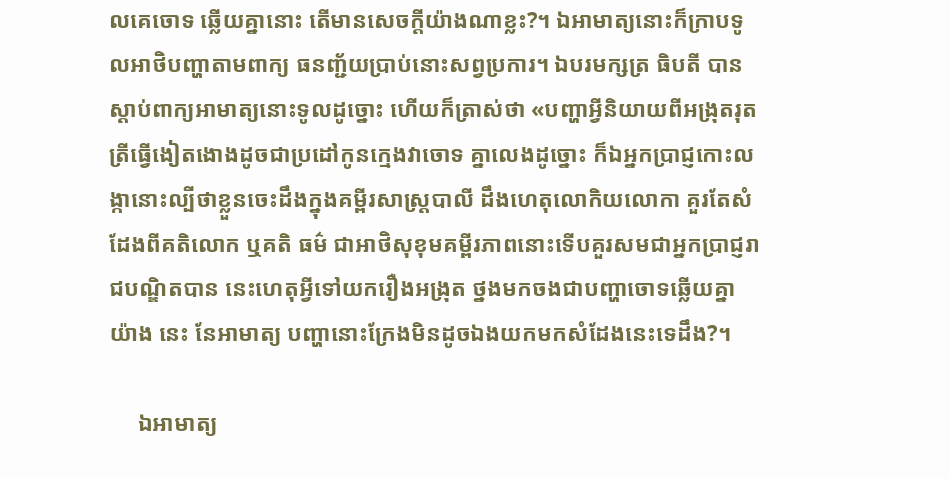លគេចោទ ឆ្លើយគ្នានោះ តើមានសេចក្ដីយ៉ាងណាខ្លះ?។ ឯអាមាត្យនោះក៏ក្រាបទូលអាថិបញ្ហាតាមពាក្យ ធនញ្ជ័យប្រាប់នោះសព្វប្រការ។ ឯបរមក្សត្រ ធិបតី បានស្ដាប់ពាក្យអាមាត្យនោះទូលដូច្នោះ ហើយក៏ត្រាស់ថា «បញ្ហាអ្វីនិយាយពីអង្រុតរុតត្រីធ្វើងៀតងោងដូចជាប្រដៅកូនក្មេងវាចោទ គ្នាលេងដូច្នោះ ក៏ឯអ្នកប្រាជ្ញកោះលង្កានោះល្បីថាខ្លួនចេះដឹងក្នុងគម្ពីរសាស្រ្ដបាលី ដឹងហេតុលោកិយលោកា គួរតែសំដែងពីគតិលោក ឬគតិ ធម៌ ជាអាថិសុខុមគម្ពីរភាពនោះទើបគួរសមជាអ្នកប្រាជ្ញរាជបណ្ឌិតបាន នេះហេតុអ្វីទៅយករឿងអង្រុត ថ្នងមកចងជាបញ្ហាចោទឆ្លើយគ្នាយ៉ាង នេះ នែអាមាត្យ បញ្ហានោះក្រែងមិនដូចឯងយកមកសំដែងនេះទេដឹង?។

     ឯអាមាត្យ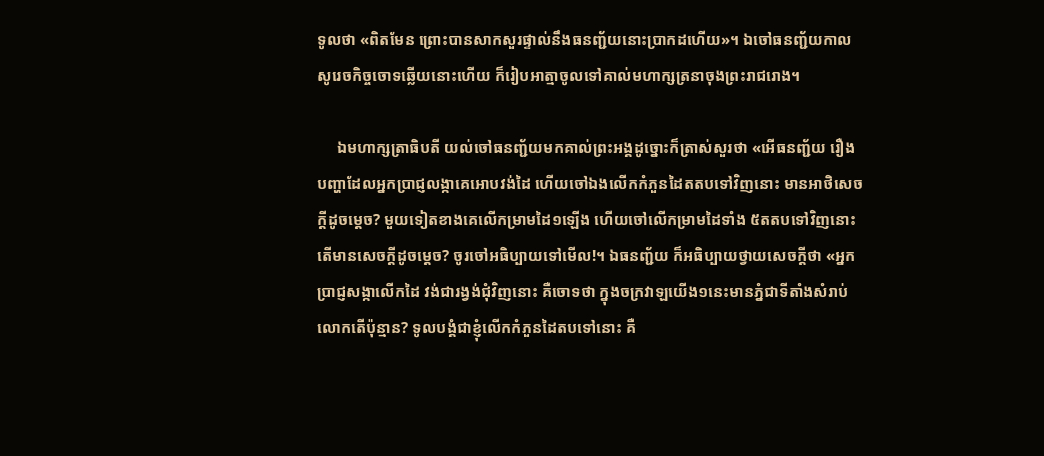ទូលថា «ពិតមែន ព្រោះបានសាកសួរផ្ទាល់នឹងធនញ្ជ័យនោះប្រាកដហើយ»។ ឯចៅធនញ្ជ័យកាលសូរេចកិច្ចចោទឆ្លើយនោះហើយ ក៏រៀបអាត្មាចូលទៅគាល់មហាក្សត្រនាចុងព្រះរាជរោង។

     ឯមហាក្សត្រាធិបតី យល់ចៅធនញ្ជ័យមកគាល់ព្រះអង្គដូច្នោះក៏ត្រាស់សួរថា «អើធនញ្ជ័យ រឿងបញ្ហាដែលអ្នកប្រាជ្ញលង្កាគេអោបវង់ដៃ ហើយចៅឯងលើកកំភួនដៃតតបទៅវិញនោះ មានអាថិសេចក្ដីដូចម្ដេច? មួយទៀតខាងគេលើកម្រាមដៃ១ឡើង ហើយចៅលើកម្រាមដៃទាំង ៥តតបទៅវិញនោះ តើមានសេចក្ដីដូចម្ដេច? ចូរចៅអធិប្បាយទៅមើល!។ ឯធនញ្ជ័យ ក៏អធិប្បាយថ្វាយសេចក្ដីថា «អ្នកប្រាជ្ញសង្កាលើកដៃ វង់ជារង្វង់ជុំវិញនោះ គឺចោទថា ក្នុងចក្រវាឡយើង១នេះមានភ្នំជាទីតាំងសំរាប់លោកតើប៉ុន្មាន? ទូលបង្គំជាខ្ញុំលើកកំភួនដៃតបទៅនោះ គឺ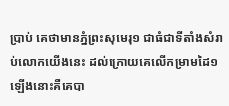ប្រាប់ គេថាមានភ្នំព្រះសុមេរុ១ ជាធំជាទីតាំងសំរាប់លោកយើងនេះ ដល់ក្រោយគេលើកម្រាមដៃ១ ឡើងនោះគឺគេបា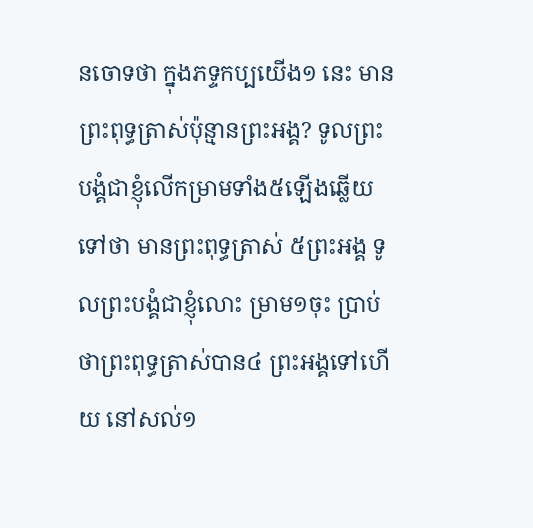នចោទថា ក្នុងភទ្ទកប្បយើង១ នេះ មានព្រះពុទ្ធត្រាស់ប៉ុន្មានព្រះអង្គ? ទូលព្រះបង្គំជាខ្ញុំលើកម្រាមទាំង៥ឡើងឆ្លើយទៅថា មានព្រះពុទ្ធត្រាស់ ៥ព្រះអង្គ ទូលព្រះបង្គំជាខ្ញុំលោះ ម្រាម១ចុះ ប្រាប់ថាព្រះពុទ្ធត្រាស់បាន៤ ព្រះអង្គទៅហើយ នៅសល់១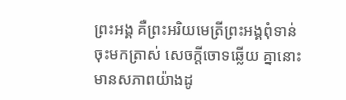ព្រះអង្គ គឺព្រះអរិយមេត្រីព្រះអង្គពុំទាន់ចុះមកត្រាស់ សេចក្ដីចោទឆ្លើយ គ្នានោះមានសភាពយ៉ាងដូ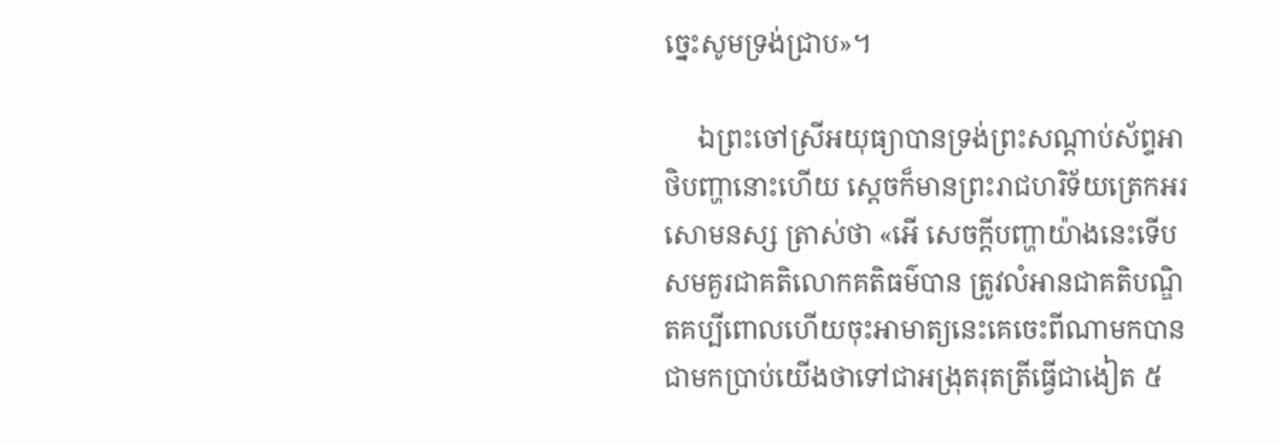ច្នេះសូមទ្រង់ជ្រាប»។

     ឯព្រះចៅស្រីអយុធ្យាបានទ្រង់ព្រះសណ្ដាប់ស័ព្ទអាថិបញ្ហានោះហើយ ស្ដេចក៏មានព្រះរាជហរិទ័យត្រេកអរសោមនស្ស ត្រាស់ថា «អើ សេចក្ដីបញ្ហាយ៉ាងនេះទើបសមគួរជាគតិលោកគតិធម៌បាន ត្រូវលំអានជាគតិបណ្ឌិតគប្បីពោលហើយចុះអាមាត្យនេះគេចេះពីណាមកបាន ជាមកប្រាប់យើងថាទៅជាអង្រុតរុតត្រីធ្វើជាងៀត ៥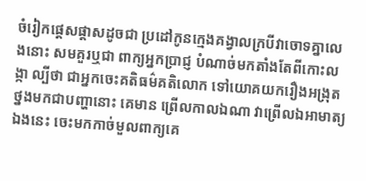ចំរៀកផ្ដេសផ្ដាសដូចជា ប្រដៅកូនក្មេងគង្វាលក្របីវាចោទគ្នាលេងនោះ សមគួរឬជា ពាក្យអ្នកប្រាជ្ញ បំណាច់មកតាំងតែពីកោះលង្កា ល្បីថា ជាអ្នកចេះគតិធម៌គតិលោក ទៅយោគយករឿងអង្រុតថ្នងមកជាបញ្ហានោះ គេមាន ព្រើលកាលឯណា វាព្រើលឯអាមាត្យឯងនេះ ចេះមកកាច់មួលពាក្យគេ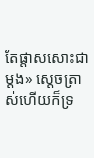តែផ្ដាសសោះជាម្ដង» ស្ដេចត្រាស់ហើយក៏ទ្រ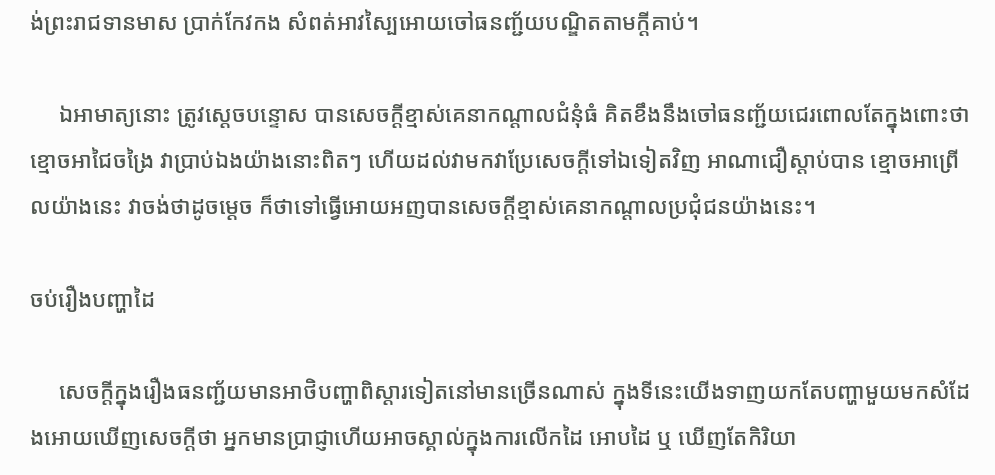ង់ព្រះរាជទានមាស ប្រាក់កែវកង សំពត់អាវស្បៃអោយចៅធនញ្ជ័យបណ្ឌិតតាមក្ដីគាប់។

     ឯអាមាត្យនោះ ត្រូវស្ដេចបន្ទោស បានសេចក្ដីខ្មាស់គេនាកណ្ដាលជំនុំធំ គិតខឹងនឹងចៅធនញ្ជ័យជេរពោលតែក្នុងពោះថា ខ្មោចអាជៃចង្រៃ វាប្រាប់ឯងយ៉ាងនោះពិតៗ ហើយដល់វាមកវាប្រែសេចក្ដីទៅឯទៀតវិញ អាណាជឿស្ដាប់បាន ខ្មោចអាព្រើលយ៉ាងនេះ វាចង់ថាដូចមេ្ដច ក៏ថាទៅធ្វើអោយអញបានសេចក្ដីខ្មាស់គេនាកណ្ដាលប្រជុំជនយ៉ាងនេះ។

ចប់រឿងបញ្ហាដៃ

     សេចក្ដីក្នុងរឿងធនញ្ជ័យមានអាថិបញ្ហាពិស្ដារទៀតនៅមានច្រើនណាស់ ក្នុងទីនេះយើងទាញយកតែបញ្ហាមួយមកសំដែងអោយឃើញសេចក្ដីថា អ្នកមានប្រាជ្ញាហើយអាចស្គាល់ក្នុងការលើកដៃ អោបដៃ ឬ ឃើញតែកិរិយា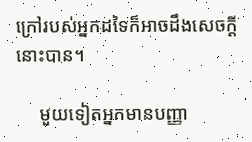ក្រៅរបស់អ្នកដទៃក៏អាចដឹងសេចក្ដីនោះបាន។

     មួយទៀតអ្នកមានបញ្ញា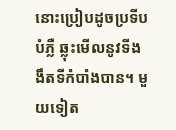នោះប្រៀបដូចប្រទីបបំភ្លឺ ឆ្លុះមើលនូវទីងងឹតទីកំបាំងបាន។ មួយទៀត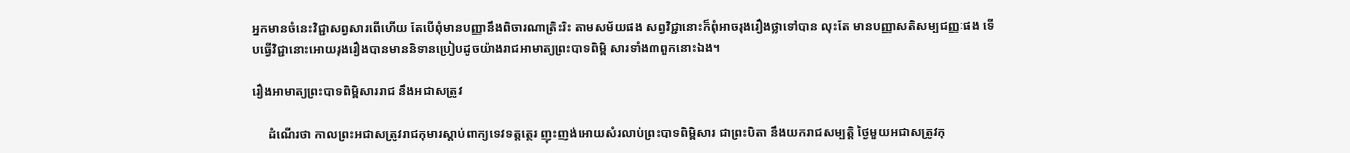អ្នកមានចំនេះវិជ្ជាសព្វសារពើហើយ តែបើពុំមានបញ្ញានឹងពិចារណាត្រិះរិះ តាមសម័យផង សព្វវិជ្ជានោះក៏ពុំអាចរុងរឿងថ្លាទៅបាន លុះតែ មានបញ្ញាសតិសម្បជញ្ញៈផង ទើបធ្វើវិជ្ជានោះអោយរុងរឿងបានមាននិទានប្រៀបដូចយ៉ាងរាជអាមាត្យព្រះបាទពិម្ពិ សារទាំង៣ពួកនោះឯង។

រឿងអាមាត្យព្រះបាទពិម្ពិសាររាជ នឹងអជាសត្រូវ

     ដំណើរថា កាលព្រះអជាសត្រូវរាជកុមារស្ដាប់ពាក្យទេវទត្ដត្ថេរ ញុះញង់អោយសំរលាប់ព្រះបាទពិម្ពិសារ ជាព្រះបិតា នឹងយករាជសម្បត្ដិ ថៃ្ងមួយអជាសត្រូវកុ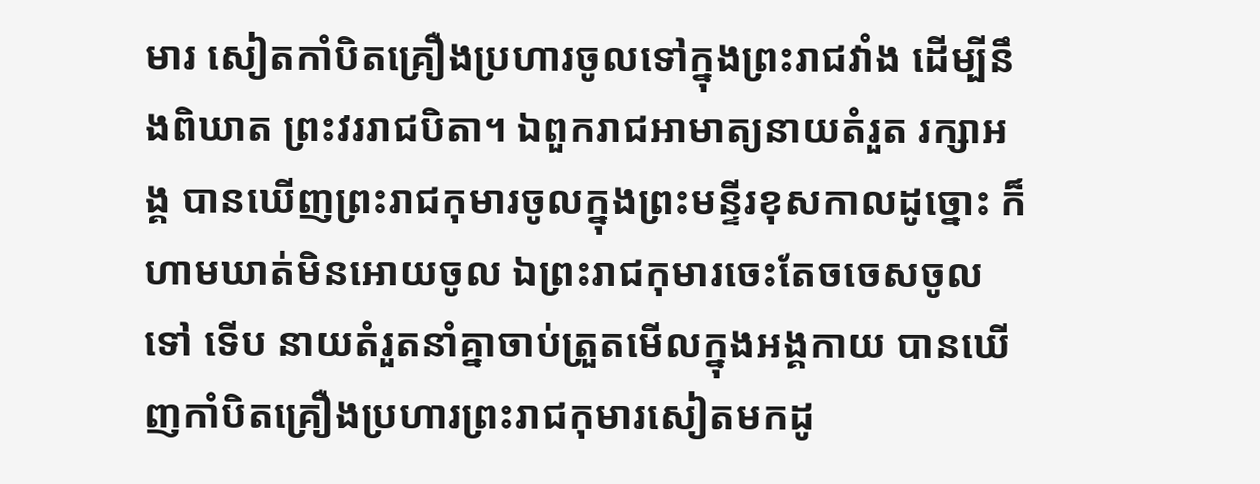មារ សៀតកាំបិតគ្រឿងប្រហារចូលទៅក្នុងព្រះរាជវាំង ដើម្បីនឹងពិឃាត ព្រះវររាជបិតា។ ឯពួករាជអាមាត្យនាយតំរួត រក្សាអង្គ បានឃើញព្រះរាជកុមារចូលក្នុងព្រះមន្ទីរខុសកាលដូច្នោះ ក៏ហាមឃាត់មិនអោយចូល ឯព្រះរាជកុមារចេះតែចចេសចូលទៅ ទើប នាយតំរួតនាំគ្នាចាប់ត្រួតមើលក្នុងអង្គកាយ បានឃើញកាំបិតគ្រឿងប្រហារព្រះរាជកុមារសៀតមកដូ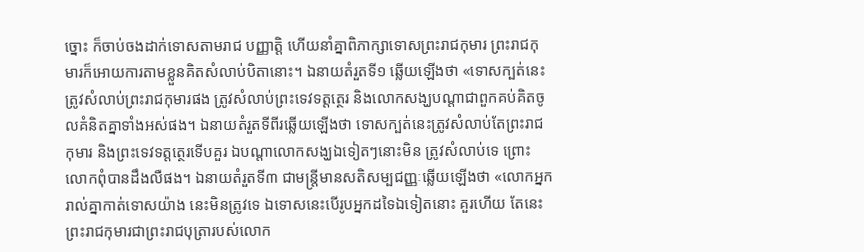ច្នោះ ក៏ចាប់ចងដាក់ទោសតាមរាជ បញ្ញាត្ដិ ហើយនាំគ្នាពិភាក្សាទោសព្រះរាជកុមារ ព្រះរាជកុមារក៏អោយការតាមខ្លួនគិតសំលាប់បិតានោះ។ ឯនាយតំរួតទី១ ឆ្លើយឡើងថា «ទោសក្បត់នេះត្រូវសំលាប់ព្រះរាជកុមារផង ត្រូវសំលាប់ព្រះទេវទត្ដត្ថេរ និងលោកសង្ឃបណ្ដាជាពួកគប់គិតចូលគំនិតគ្នាទាំងអស់ផង។ ឯនាយតំរួតទីពីរឆ្លើយឡើងថា ទោសក្បត់នេះត្រូវសំលាប់តែព្រះរាជកុមារ និងព្រះទេវទត្ដតេ្ថរទើបគួរ ឯបណ្ដាលោកសង្ឃឯទៀតៗនោះមិន ត្រូវសំលាប់ទេ ព្រោះលោកពុំបានដឹងលឺផង។ ឯនាយតំរួតទី៣ ជាមន្រ្ដីមានសតិសម្បជញ្ញៈឆ្លើយឡើងថា «លោកអ្នករាល់គ្នាកាត់ទោសយ៉ាង នេះមិនត្រូវទេ ឯទោសនេះបើរូបអ្នកដទៃឯទៀតនោះ គួរហើយ តែនេះព្រះរាជកុមារជាព្រះរាជបុត្រារបស់លោក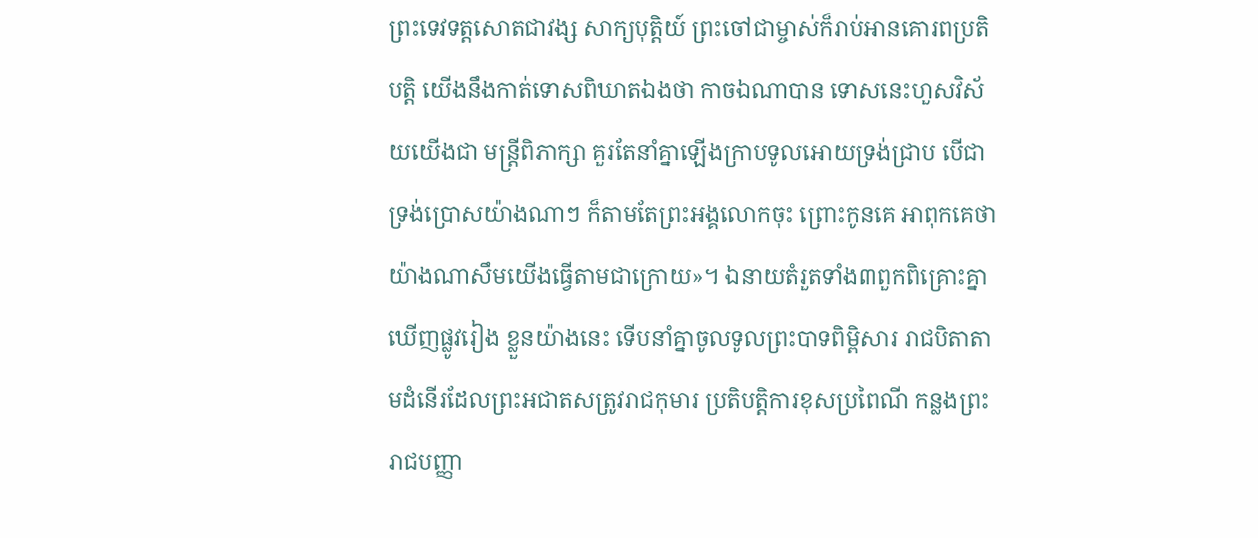ព្រះទេវទត្ដសោតជាវង្ស សាក្យបុត្ដិយ៍ ព្រះចៅជាម្ចាស់ក៏រាប់អានគោរពប្រតិបត្ដិ យើងនឹងកាត់ទោសពិឃាតឯងថា កាចឯណាបាន ទោសនេះហួសវិស័យយើងជា មន្រ្ដីពិភាក្សា គួរតែនាំគ្នាឡើងក្រាបទូលអោយទ្រង់ជ្រាប បើជាទ្រង់ប្រោសយ៉ាងណាៗ ក៏តាមតែព្រះអង្គលោកចុះ ព្រោះកូនគេ អាពុកគេថា យ៉ាងណាសឹមយើងធ្វើតាមជាក្រោយ»។ ឯនាយតំរួតទាំង៣ពួកពិគ្រោះគ្នាឃើញផ្លូវរៀង ខ្លួនយ៉ាងនេះ ទើបនាំគ្នាចូលទូលព្រះបាទពិម្ពិសារ រាជបិតាតាមដំនើរដែលព្រះអជាតសត្រូវរាជកុមារ ប្រតិបត្ដិការខុសប្រពៃណី កន្លងព្រះរាជបញ្ញា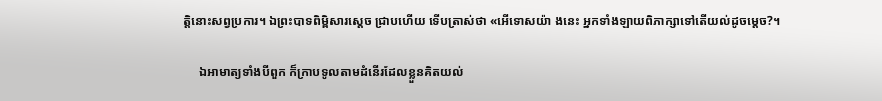ត្ដិនោះសព្វប្រការ។ ឯព្រះបាទពិម្ពិសារស្ដេច ជ្រាបហើយ ទើបត្រាស់ថា «អើទោសយ៉ា ងនេះ អ្នកទាំងឡាយពិភាក្សាទៅតើយល់ដូចម្ដេច?។

     ឯអាមាត្យទាំងបីពួក ក៏ក្រាបទូលតាមដំនើរដែលខ្លួនគិតយល់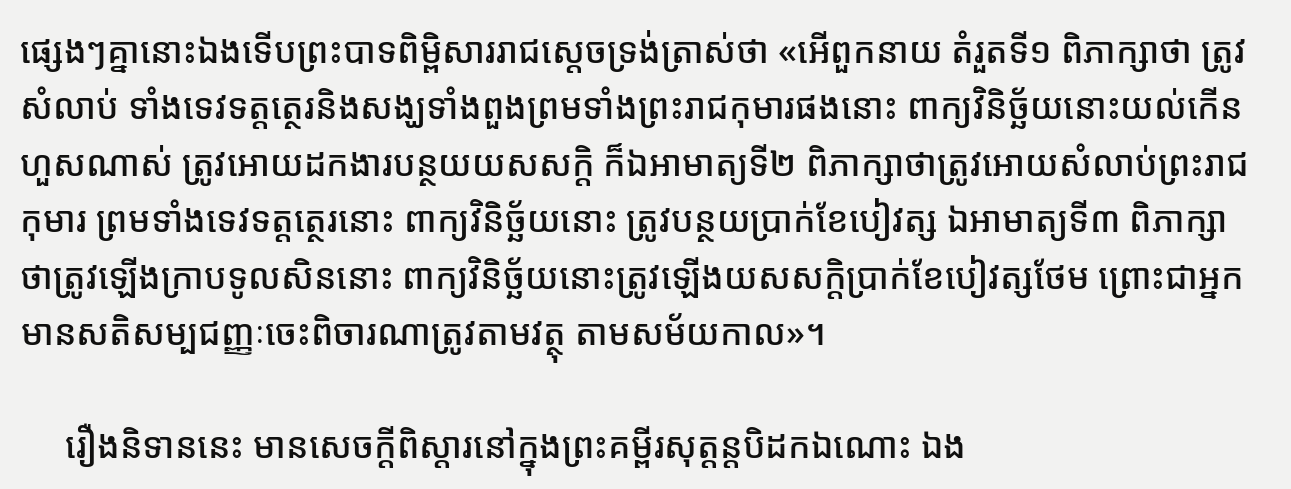ផ្សេងៗគ្នានោះឯងទើបព្រះបាទពិម្ពិសាររាជស្ដេចទ្រង់ត្រាស់ថា «អើពួកនាយ តំរួតទី១ ពិភាក្សាថា ត្រូវសំលាប់ ទាំងទេវទត្ដត្ថេរនិងសង្ឃទាំងពួងព្រមទាំងព្រះរាជកុមារផងនោះ ពាក្យវិនិច្ឆ័យនោះយល់កើនហួសណាស់ ត្រូវអោយដកងារបន្ថយយសសក្ដិ ក៏ឯអាមាត្យទី២ ពិភាក្សាថាត្រូវអោយសំលាប់ព្រះរាជកុមារ ព្រមទាំងទេវទត្ដត្ថេរនោះ ពាក្យវិនិច្ឆ័យនោះ ត្រូវបន្ថយប្រាក់ខែបៀវត្ស ឯអាមាត្យទី៣ ពិភាក្សាថាត្រូវឡើងក្រាបទូលសិននោះ ពាក្យវិនិច្ឆ័យនោះត្រូវឡើងយសសក្ដិប្រាក់ខែបៀវត្សថែម ព្រោះជាអ្នកមានសតិសម្បជញ្ញៈចេះពិចារណាត្រូវតាមវត្ថុ តាមសម័យកាល»។

     រឿងនិទាននេះ មានសេចក្ដីពិស្ដារនៅក្នុងព្រះគម្ពីរសុត្ដន្ដបិដកឯណោះ ឯង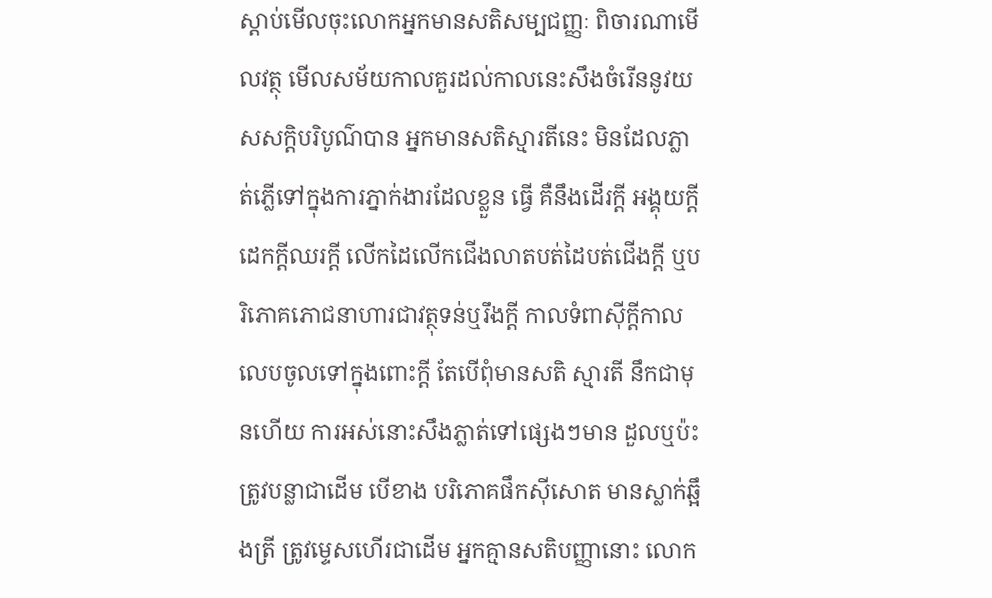ស្ដាប់មើលចុះលោកអ្នកមានសតិសម្បជញ្ញៈ ពិចារណាមើលវត្ថុ មើលសម័យកាលគួរដល់កាលនេះសឹងចំរើននូវយសសក្ដិបរិបូណ៌បាន អ្នកមានសតិស្មារតីនេះ មិនដែលភ្លាត់ភ្លើទៅក្នុងការភ្នាក់ងារដែលខ្លួន ធ្វើ គឺនឹងដើរក្ដី អង្គុយក្ដី ដេកក្ដីឈរក្ដី លើកដៃលើកជើងលាតបត់ដៃបត់ជើងក្ដី ឬបរិភោគភោជនាហារជាវត្ថុទន់ឬរឹងក្ដី កាលទំពាស៊ីក្ដីកាល លេបចូលទៅក្នុងពោះក្ដី តែបើពុំមានសតិ ស្មារតី នឹកជាមុនហើយ ការអស់នោះសឹងភ្លាត់ទៅផ្សេងៗមាន ដួលឬប៉ះត្រូវបន្លាជាដើម បើខាង បរិភោគផឹកស៊ីសោត មានស្លាក់ឆ្អឹងត្រី ត្រូវម្ទេសហើរជាដើម អ្នកគ្មានសតិបញ្ញានោះ លោក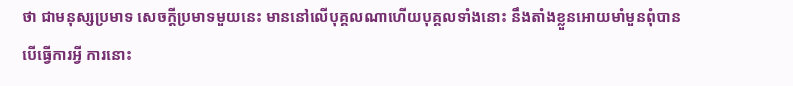ថា ជាមនុស្សប្រមាទ សេចក្ដីប្រមាទមួយនេះ មាននៅលើបុគ្គលណាហើយបុគ្គលទាំងនោះ នឹងតាំងខ្លួនអោយមាំមួនពុំបាន បើធ្វើការអ្វី ការនោះ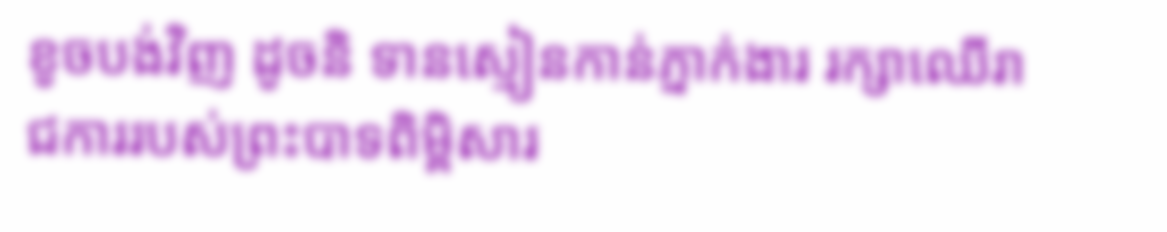ខូចបង់វិញ ដូចនិ ទានស្មៀនកាន់ភ្នាក់ងារ រក្សាឈើរាជការរបស់ព្រះបាទពិម្ពិសារ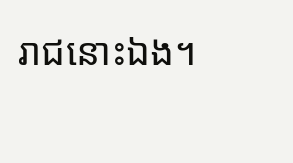រាជនោះឯង។